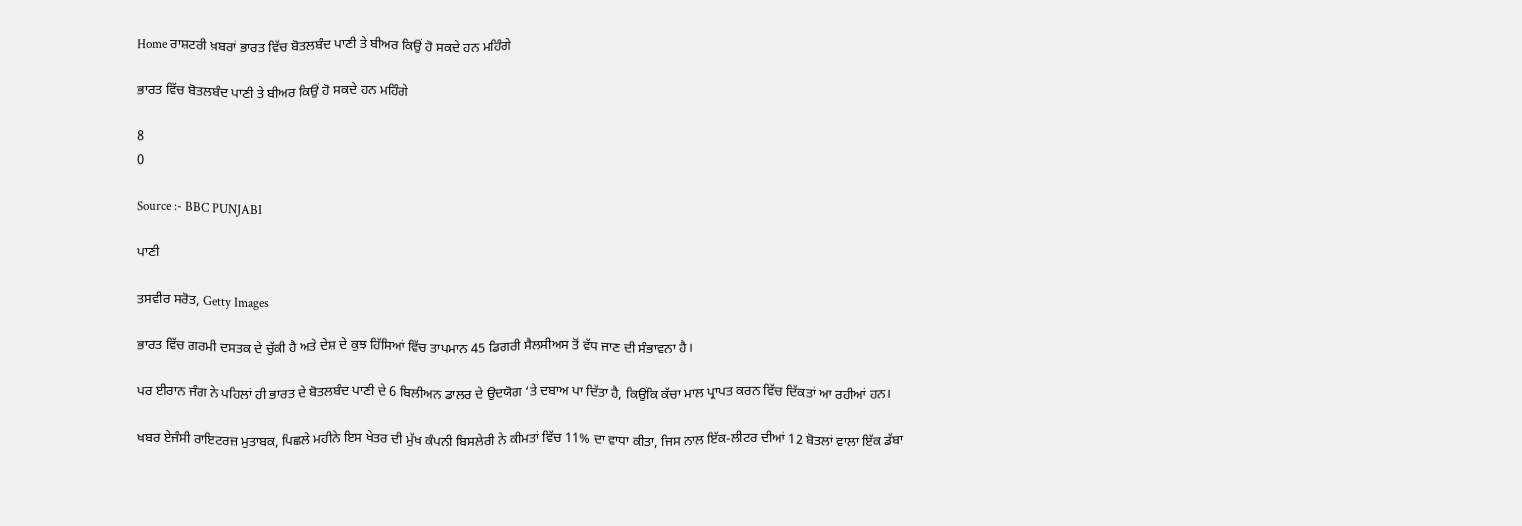Home ਰਾਸ਼ਟਰੀ ਖ਼ਬਰਾਂ ਭਾਰਤ ਵਿੱਚ ਬੋਤਲਬੰਦ ਪਾਣੀ ਤੇ ਬੀਅਰ ਕਿਉਂ ਹੋ ਸਕਦੇ ਹਨ ਮਹਿੰਗੇ

ਭਾਰਤ ਵਿੱਚ ਬੋਤਲਬੰਦ ਪਾਣੀ ਤੇ ਬੀਅਰ ਕਿਉਂ ਹੋ ਸਕਦੇ ਹਨ ਮਹਿੰਗੇ

8
0

Source :- BBC PUNJABI

ਪਾਣੀ

ਤਸਵੀਰ ਸਰੋਤ, Getty Images

ਭਾਰਤ ਵਿੱਚ ਗਰਮੀ ਦਸਤਕ ਦੇ ਚੁੱਕੀ ਹੈ ਅਤੇ ਦੇਸ਼ ਦੇ ਕੁਝ ਹਿੱਸਿਆਂ ਵਿੱਚ ਤਾਪਮਾਨ 45 ਡਿਗਰੀ ਸੈਲਸੀਅਸ ਤੋਂ ਵੱਧ ਜਾਣ ਦੀ ਸੰਭਾਵਨਾ ਹੈ।

ਪਰ ਈਰਾਨ ਜੰਗ ਨੇ ਪਹਿਲਾਂ ਹੀ ਭਾਰਤ ਦੇ ਬੋਤਲਬੰਦ ਪਾਣੀ ਦੇ 6 ਬਿਲੀਅਨ ਡਾਲਰ ਦੇ ਉਦਯੋਗ ‘ਤੇ ਦਬਾਅ ਪਾ ਦਿੱਤਾ ਹੈ, ਕਿਉਂਕਿ ਕੱਚਾ ਮਾਲ ਪ੍ਰਾਪਤ ਕਰਨ ਵਿੱਚ ਦਿੱਕਤਾਂ ਆ ਰਹੀਆਂ ਹਨ।

ਖਬਰ ਏਜੰਸੀ ਰਾਇਟਰਜ਼ ਮੁਤਾਬਕ, ਪਿਛਲੇ ਮਹੀਨੇ ਇਸ ਖੇਤਰ ਦੀ ਮੁੱਖ ਕੰਪਨੀ ਬਿਸਲੇਰੀ ਨੇ ਕੀਮਤਾਂ ਵਿੱਚ 11% ਦਾ ਵਾਧਾ ਕੀਤਾ, ਜਿਸ ਨਾਲ ਇੱਕ-ਲੀਟਰ ਦੀਆਂ 12 ਬੋਤਲਾਂ ਵਾਲਾ ਇੱਕ ਡੱਬਾ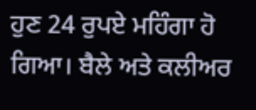ਹੁਣ 24 ਰੁਪਏ ਮਹਿੰਗਾ ਹੋ ਗਿਆ। ਬੈਲੇ ਅਤੇ ਕਲੀਅਰ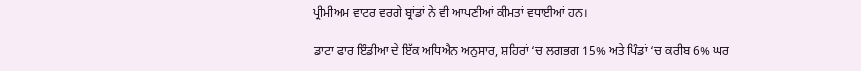ਪ੍ਰੀਮੀਅਮ ਵਾਟਰ ਵਰਗੇ ਬ੍ਰਾਂਡਾਂ ਨੇ ਵੀ ਆਪਣੀਆਂ ਕੀਮਤਾਂ ਵਧਾਈਆਂ ਹਨ।

ਡਾਟਾ ਫਾਰ ਇੰਡੀਆ ਦੇ ਇੱਕ ਅਧਿਐਨ ਅਨੁਸਾਰ, ਸ਼ਹਿਰਾਂ ‘ਚ ਲਗਭਗ 15% ਅਤੇ ਪਿੰਡਾਂ ‘ਚ ਕਰੀਬ 6% ਘਰ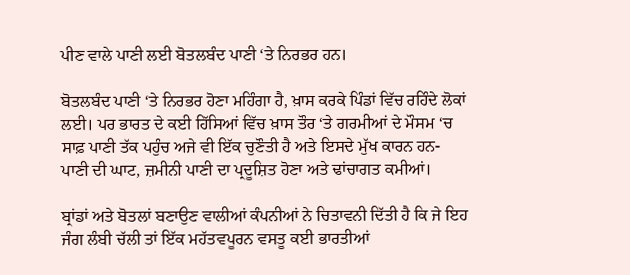ਪੀਣ ਵਾਲੇ ਪਾਣੀ ਲਈ ਬੋਤਲਬੰਦ ਪਾਣੀ ‘ਤੇ ਨਿਰਭਰ ਹਨ।

ਬੋਤਲਬੰਦ ਪਾਣੀ ‘ਤੇ ਨਿਰਭਰ ਹੋਣਾ ਮਹਿੰਗਾ ਹੈ, ਖ਼ਾਸ ਕਰਕੇ ਪਿੰਡਾਂ ਵਿੱਚ ਰਹਿੰਦੇ ਲੋਕਾਂ ਲਈ। ਪਰ ਭਾਰਤ ਦੇ ਕਈ ਹਿੱਸਿਆਂ ਵਿੱਚ ਖ਼ਾਸ ਤੌਰ ‘ਤੇ ਗਰਮੀਆਂ ਦੇ ਮੌਸਮ ‘ਚ ਸਾਫ਼ ਪਾਣੀ ਤੱਕ ਪਹੁੰਚ ਅਜੇ ਵੀ ਇੱਕ ਚੁਣੌਤੀ ਹੈ ਅਤੇ ਇਸਦੇ ਮੁੱਖ ਕਾਰਨ ਹਨ- ਪਾਣੀ ਦੀ ਘਾਟ, ਜ਼ਮੀਨੀ ਪਾਣੀ ਦਾ ਪ੍ਰਦੂਸ਼ਿਤ ਹੋਣਾ ਅਤੇ ਢਾਂਚਾਗਤ ਕਮੀਆਂ।

ਬ੍ਰਾਂਡਾਂ ਅਤੇ ਬੋਤਲਾਂ ਬਣਾਉਣ ਵਾਲੀਆਂ ਕੰਪਨੀਆਂ ਨੇ ਚਿਤਾਵਨੀ ਦਿੱਤੀ ਹੈ ਕਿ ਜੇ ਇਹ ਜੰਗ ਲੰਬੀ ਚੱਲੀ ਤਾਂ ਇੱਕ ਮਹੱਤਵਪੂਰਨ ਵਸਤੂ ਕਈ ਭਾਰਤੀਆਂ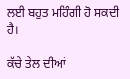ਲਈ ਬਹੁਤ ਮਹਿੰਗੀ ਹੋ ਸਕਦੀ ਹੈ।

ਕੱਚੇ ਤੇਲ ਦੀਆਂ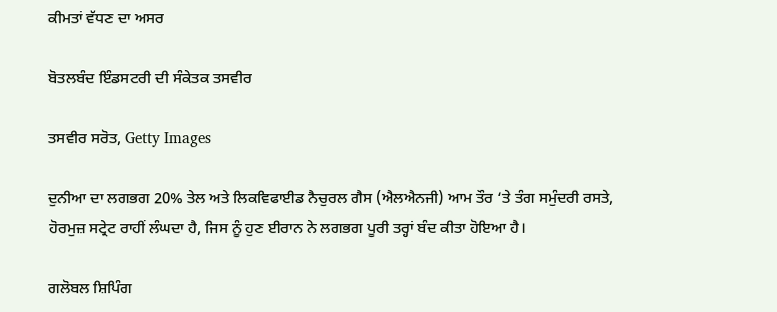ਕੀਮਤਾਂ ਵੱਧਣ ਦਾ ਅਸਰ

ਬੋਤਲਬੰਦ ਇੰਡਸਟਰੀ ਦੀ ਸੰਕੇਤਕ ਤਸਵੀਰ

ਤਸਵੀਰ ਸਰੋਤ, Getty Images

ਦੁਨੀਆ ਦਾ ਲਗਭਗ 20% ਤੇਲ ਅਤੇ ਲਿਕਵਿਫਾਈਡ ਨੈਚੁਰਲ ਗੈਸ (ਐਲਐਨਜੀ) ਆਮ ਤੌਰ ‘ਤੇ ਤੰਗ ਸਮੁੰਦਰੀ ਰਸਤੇ, ਹੋਰਮੁਜ਼ ਸਟ੍ਰੇਟ ਰਾਹੀਂ ਲੰਘਦਾ ਹੈ, ਜਿਸ ਨੂੰ ਹੁਣ ਈਰਾਨ ਨੇ ਲਗਭਗ ਪੂਰੀ ਤਰ੍ਹਾਂ ਬੰਦ ਕੀਤਾ ਹੋਇਆ ਹੈ।

ਗਲੋਬਲ ਸ਼ਿਪਿੰਗ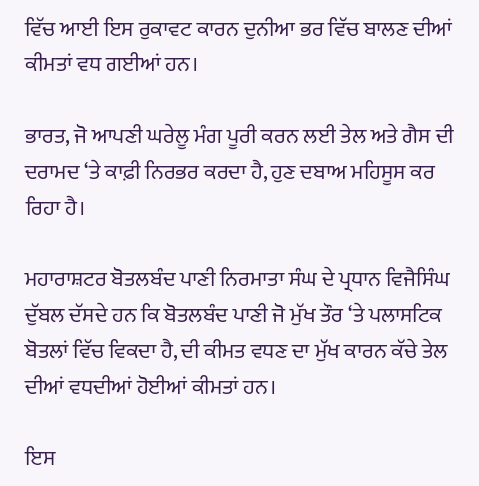ਵਿੱਚ ਆਈ ਇਸ ਰੁਕਾਵਟ ਕਾਰਨ ਦੁਨੀਆ ਭਰ ਵਿੱਚ ਬਾਲਣ ਦੀਆਂ ਕੀਮਤਾਂ ਵਧ ਗਈਆਂ ਹਨ।

ਭਾਰਤ, ਜੋ ਆਪਣੀ ਘਰੇਲੂ ਮੰਗ ਪੂਰੀ ਕਰਨ ਲਈ ਤੇਲ ਅਤੇ ਗੈਸ ਦੀ ਦਰਾਮਦ ‘ਤੇ ਕਾਫ਼ੀ ਨਿਰਭਰ ਕਰਦਾ ਹੈ, ਹੁਣ ਦਬਾਅ ਮਹਿਸੂਸ ਕਰ ਰਿਹਾ ਹੈ।

ਮਹਾਰਾਸ਼ਟਰ ਬੋਤਲਬੰਦ ਪਾਣੀ ਨਿਰਮਾਤਾ ਸੰਘ ਦੇ ਪ੍ਰਧਾਨ ਵਿਜੈਸਿੰਘ ਦੁੱਬਲ ਦੱਸਦੇ ਹਨ ਕਿ ਬੋਤਲਬੰਦ ਪਾਣੀ ਜੋ ਮੁੱਖ ਤੌਰ ‘ਤੇ ਪਲਾਸਟਿਕ ਬੋਤਲਾਂ ਵਿੱਚ ਵਿਕਦਾ ਹੈ, ਦੀ ਕੀਮਤ ਵਧਣ ਦਾ ਮੁੱਖ ਕਾਰਨ ਕੱਚੇ ਤੇਲ ਦੀਆਂ ਵਧਦੀਆਂ ਹੋਈਆਂ ਕੀਮਤਾਂ ਹਨ।

ਇਸ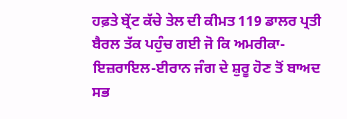ਹਫ਼ਤੇ ਬ੍ਰੇਂਟ ਕੱਚੇ ਤੇਲ ਦੀ ਕੀਮਤ 119 ਡਾਲਰ ਪ੍ਰਤੀ ਬੈਰਲ ਤੱਕ ਪਹੁੰਚ ਗਈ ਜੋ ਕਿ ਅਮਰੀਕਾ-ਇਜ਼ਰਾਇਲ-ਈਰਾਨ ਜੰਗ ਦੇ ਸ਼ੁਰੂ ਹੋਣ ਤੋਂ ਬਾਅਦ ਸਭ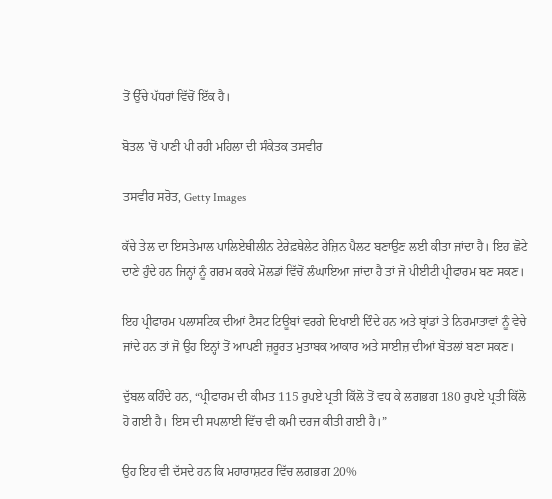ਤੋਂ ਉੱਚੇ ਪੱਧਰਾਂ ਵਿੱਚੋਂ ਇੱਕ ਹੈ।

ਬੋਤਲ 'ਚੋਂ ਪਾਣੀ ਪੀ ਰਹੀ ਮਹਿਲਾ ਦੀ ਸੰਕੇਤਕ ਤਸਵੀਰ

ਤਸਵੀਰ ਸਰੋਤ, Getty Images

ਕੱਚੇ ਤੇਲ ਦਾ ਇਸਤੇਮਾਲ ਪਾਲਿਏਥੀਲੀਨ ਟੇਰੇਫ਼ਥੇਲੇਟ ਰੇਜ਼ਿਨ ਪੈਲਟ ਬਣਾਉਣ ਲਈ ਕੀਤਾ ਜਾਂਦਾ ਹੈ। ਇਹ ਛੋਟੇ ਦਾਣੇ ਹੁੰਦੇ ਹਨ ਜਿਨ੍ਹਾਂ ਨੂੰ ਗਰਮ ਕਰਕੇ ਮੋਲਡਾਂ ਵਿੱਚੋਂ ਲੰਘਾਇਆ ਜਾਂਦਾ ਹੈ ਤਾਂ ਜੋ ਪੀਈਟੀ ਪ੍ਰੀਫਾਰਮ ਬਣ ਸਕਣ।

ਇਹ ਪ੍ਰੀਫਾਰਮ ਪਲਾਸਟਿਕ ਦੀਆਂ ਟੈਸਟ ਟਿਊਬਾਂ ਵਰਗੇ ਦਿਖਾਈ ਦਿੰਦੇ ਹਨ ਅਤੇ ਬ੍ਰਾਂਡਾਂ ਤੇ ਨਿਰਮਾਤਾਵਾਂ ਨੂੰ ਵੇਚੇ ਜਾਂਦੇ ਹਨ ਤਾਂ ਜੋ ਉਹ ਇਨ੍ਹਾਂ ਤੋਂ ਆਪਣੀ ਜ਼ਰੂਰਤ ਮੁਤਾਬਕ ਆਕਾਰ ਅਤੇ ਸਾਈਜ਼ ਦੀਆਂ ਬੋਤਲਾਂ ਬਣਾ ਸਕਣ।

ਦੁੱਬਲ ਕਹਿੰਦੇ ਹਨ, “ਪ੍ਰੀਫਾਰਮ ਦੀ ਕੀਮਤ 115 ਰੁਪਏ ਪ੍ਰਤੀ ਕਿੱਲੋ ਤੋਂ ਵਧ ਕੇ ਲਗਭਗ 180 ਰੁਪਏ ਪ੍ਰਤੀ ਕਿੱਲੋ ਹੋ ਗਈ ਹੈ। ਇਸ ਦੀ ਸਪਲਾਈ ਵਿੱਚ ਵੀ ਕਮੀ ਦਰਜ ਕੀਤੀ ਗਈ ਹੈ।”

ਉਹ ਇਹ ਵੀ ਦੱਸਦੇ ਹਨ ਕਿ ਮਹਾਰਾਸ਼ਟਰ ਵਿੱਚ ਲਗਭਗ 20%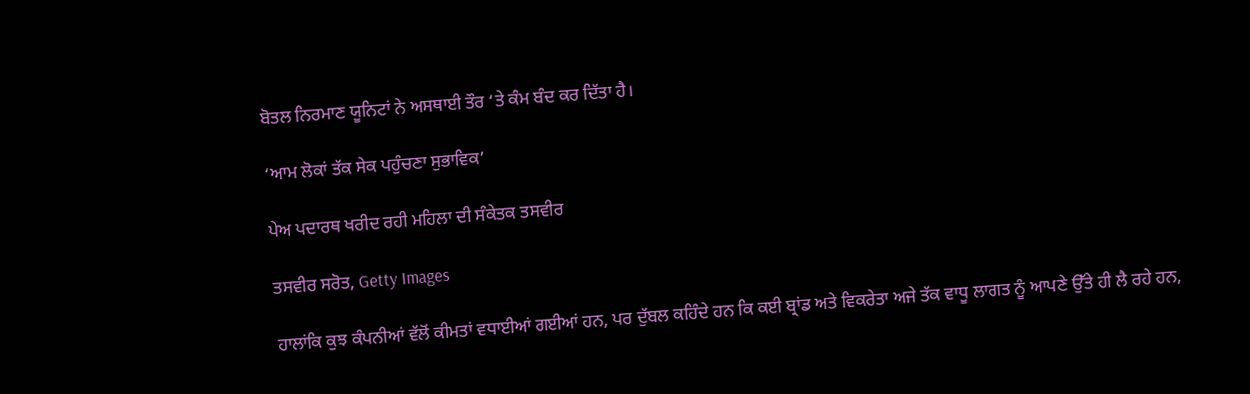ਬੋਤਲ ਨਿਰਮਾਣ ਯੂਨਿਟਾਂ ਨੇ ਅਸਥਾਈ ਤੌਰ ‘ਤੇ ਕੰਮ ਬੰਦ ਕਰ ਦਿੱਤਾ ਹੈ।

‘ਆਮ ਲੋਕਾਂ ਤੱਕ ਸੇਕ ਪਹੁੰਚਣਾ ਸੁਭਾਵਿਕ’

ਪੇਅ ਪਦਾਰਥ ਖਰੀਦ ਰਹੀ ਮਹਿਲਾ ਦੀ ਸੰਕੇਤਕ ਤਸਵੀਰ

ਤਸਵੀਰ ਸਰੋਤ, Getty Images

ਹਾਲਾਂਕਿ ਕੁਝ ਕੰਪਨੀਆਂ ਵੱਲੋਂ ਕੀਮਤਾਂ ਵਧਾਈਆਂ ਗਈਆਂ ਹਨ, ਪਰ ਦੁੱਬਲ ਕਹਿੰਦੇ ਹਨ ਕਿ ਕਈ ਬ੍ਰਾਂਡ ਅਤੇ ਵਿਕਰੇਤਾ ਅਜੇ ਤੱਕ ਵਾਧੂ ਲਾਗਤ ਨੂੰ ਆਪਣੇ ਉੱਤੇ ਹੀ ਲੈ ਰਹੇ ਹਨ,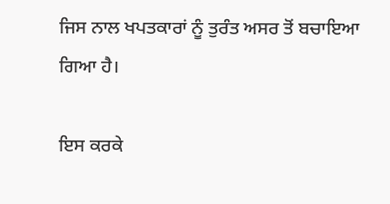ਜਿਸ ਨਾਲ ਖਪਤਕਾਰਾਂ ਨੂੰ ਤੁਰੰਤ ਅਸਰ ਤੋਂ ਬਚਾਇਆ ਗਿਆ ਹੈ।

ਇਸ ਕਰਕੇ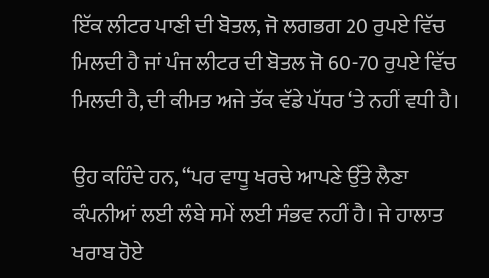ਇੱਕ ਲੀਟਰ ਪਾਣੀ ਦੀ ਬੋਤਲ, ਜੋ ਲਗਭਗ 20 ਰੁਪਏ ਵਿੱਚ ਮਿਲਦੀ ਹੈ ਜਾਂ ਪੰਜ ਲੀਟਰ ਦੀ ਬੋਤਲ ਜੋ 60-70 ਰੁਪਏ ਵਿੱਚ ਮਿਲਦੀ ਹੈ, ਦੀ ਕੀਮਤ ਅਜੇ ਤੱਕ ਵੱਡੇ ਪੱਧਰ ‘ਤੇ ਨਹੀਂ ਵਧੀ ਹੈ।

ਉਹ ਕਹਿੰਦੇ ਹਨ, “ਪਰ ਵਾਧੂ ਖਰਚੇ ਆਪਣੇ ਉੱਤੇ ਲੈਣਾ ਕੰਪਨੀਆਂ ਲਈ ਲੰਬੇ ਸਮੇਂ ਲਈ ਸੰਭਵ ਨਹੀਂ ਹੈ। ਜੇ ਹਾਲਾਤ ਖਰਾਬ ਹੋਏ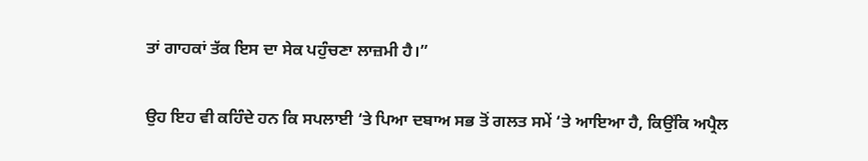ਤਾਂ ਗਾਹਕਾਂ ਤੱਕ ਇਸ ਦਾ ਸੇਕ ਪਹੁੰਚਣਾ ਲਾਜ਼ਮੀ ਹੈ।”

ਉਹ ਇਹ ਵੀ ਕਹਿੰਦੇ ਹਨ ਕਿ ਸਪਲਾਈ ‘ਤੇ ਪਿਆ ਦਬਾਅ ਸਭ ਤੋਂ ਗਲਤ ਸਮੇਂ ‘ਤੇ ਆਇਆ ਹੈ, ਕਿਉਂਕਿ ਅਪ੍ਰੈਲ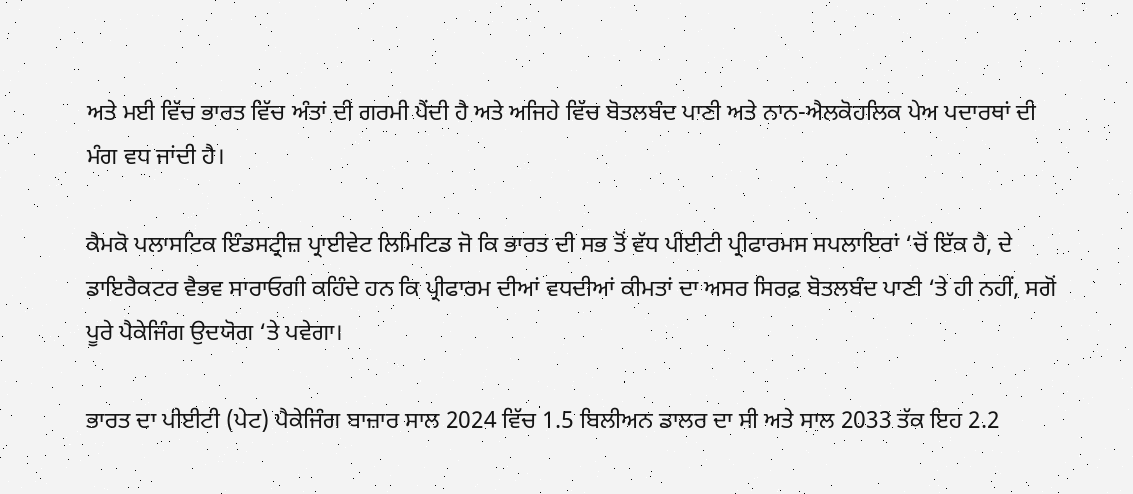ਅਤੇ ਮਈ ਵਿੱਚ ਭਾਰਤ ਵਿੱਚ ਅੰਤਾਂ ਦੀ ਗਰਮੀ ਪੈਂਦੀ ਹੈ ਅਤੇ ਅਜਿਹੇ ਵਿੱਚ ਬੋਤਲਬੰਦ ਪਾਣੀ ਅਤੇ ਨਾਨ-ਐਲਕੋਹਲਿਕ ਪੇਅ ਪਦਾਰਥਾਂ ਦੀ ਮੰਗ ਵਧ ਜਾਂਦੀ ਹੈ।

ਕੈਮਕੋ ਪਲਾਸਟਿਕ ਇੰਡਸਟ੍ਰੀਜ਼ ਪ੍ਰਾਈਵੇਟ ਲਿਮਿਟਿਡ ਜੋ ਕਿ ਭਾਰਤ ਦੀ ਸਭ ਤੋਂ ਵੱਧ ਪੀਈਟੀ ਪ੍ਰੀਫਾਰਮਸ ਸਪਲਾਇਰਾਂ ‘ਚੋਂ ਇੱਕ ਹੈ, ਦੇ ਡਾਇਰੈਕਟਰ ਵੈਭਵ ਸਾਰਾਓਗੀ ਕਹਿੰਦੇ ਹਨ ਕਿ ਪ੍ਰੀਫਾਰਮ ਦੀਆਂ ਵਧਦੀਆਂ ਕੀਮਤਾਂ ਦਾ ਅਸਰ ਸਿਰਫ਼ ਬੋਤਲਬੰਦ ਪਾਣੀ ‘ਤੇ ਹੀ ਨਹੀਂ, ਸਗੋਂ ਪੂਰੇ ਪੈਕੇਜਿੰਗ ਉਦਯੋਗ ‘ਤੇ ਪਵੇਗਾ।

ਭਾਰਤ ਦਾ ਪੀਈਟੀ (ਪੇਟ) ਪੈਕੇਜਿੰਗ ਬਾਜ਼ਾਰ ਸਾਲ 2024 ਵਿੱਚ 1.5 ਬਿਲੀਅਨ ਡਾਲਰ ਦਾ ਸੀ ਅਤੇ ਸਾਲ 2033 ਤੱਕ ਇਹ 2.2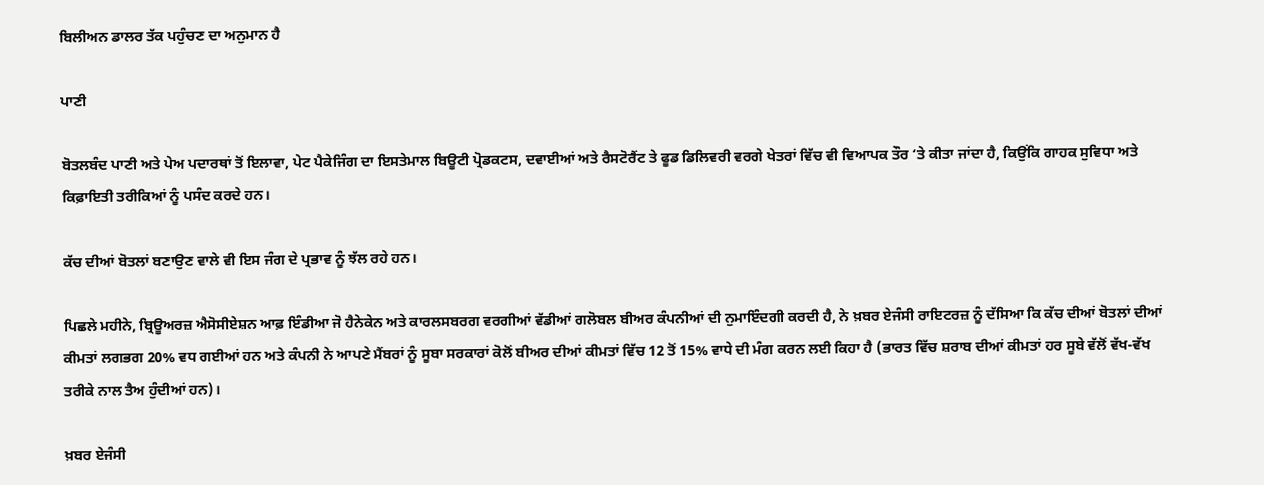ਬਿਲੀਅਨ ਡਾਲਰ ਤੱਕ ਪਹੁੰਚਣ ਦਾ ਅਨੁਮਾਨ ਹੈ

ਪਾਣੀ

ਬੋਤਲਬੰਦ ਪਾਣੀ ਅਤੇ ਪੇਅ ਪਦਾਰਥਾਂ ਤੋਂ ਇਲਾਵਾ, ਪੇਟ ਪੈਕੇਜਿੰਗ ਦਾ ਇਸਤੇਮਾਲ ਬਿਊਟੀ ਪ੍ਰੋਡਕਟਸ, ਦਵਾਈਆਂ ਅਤੇ ਰੈਸਟੋਰੈਂਟ ਤੇ ਫੂਡ ਡਿਲਿਵਰੀ ਵਰਗੇ ਖੇਤਰਾਂ ਵਿੱਚ ਵੀ ਵਿਆਪਕ ਤੌਰ ‘ਤੇ ਕੀਤਾ ਜਾਂਦਾ ਹੈ, ਕਿਉਂਕਿ ਗਾਹਕ ਸੁਵਿਧਾ ਅਤੇ ਕਿਫ਼ਾਇਤੀ ਤਰੀਕਿਆਂ ਨੂੰ ਪਸੰਦ ਕਰਦੇ ਹਨ।

ਕੱਚ ਦੀਆਂ ਬੋਤਲਾਂ ਬਣਾਉਣ ਵਾਲੇ ਵੀ ਇਸ ਜੰਗ ਦੇ ਪ੍ਰਭਾਵ ਨੂੰ ਝੱਲ ਰਹੇ ਹਨ।

ਪਿਛਲੇ ਮਹੀਨੇ, ਬ੍ਰਿਊਅਰਜ਼ ਐਸੋਸੀਏਸ਼ਨ ਆਫ਼ ਇੰਡੀਆ ਜੋ ਹੈਨੇਕੇਨ ਅਤੇ ਕਾਰਲਸਬਰਗ ਵਰਗੀਆਂ ਵੱਡੀਆਂ ਗਲੋਬਲ ਬੀਅਰ ਕੰਪਨੀਆਂ ਦੀ ਨੁਮਾਇੰਦਗੀ ਕਰਦੀ ਹੈ, ਨੇ ਖ਼ਬਰ ਏਜੰਸੀ ਰਾਇਟਰਜ਼ ਨੂੰ ਦੱਸਿਆ ਕਿ ਕੱਚ ਦੀਆਂ ਬੋਤਲਾਂ ਦੀਆਂ ਕੀਮਤਾਂ ਲਗਭਗ 20% ਵਧ ਗਈਆਂ ਹਨ ਅਤੇ ਕੰਪਨੀ ਨੇ ਆਪਣੇ ਮੈਂਬਰਾਂ ਨੂੰ ਸੂਬਾ ਸਰਕਾਰਾਂ ਕੋਲੋਂ ਬੀਅਰ ਦੀਆਂ ਕੀਮਤਾਂ ਵਿੱਚ 12 ਤੋਂ 15% ਵਾਧੇ ਦੀ ਮੰਗ ਕਰਨ ਲਈ ਕਿਹਾ ਹੈ (ਭਾਰਤ ਵਿੱਚ ਸ਼ਰਾਬ ਦੀਆਂ ਕੀਮਤਾਂ ਹਰ ਸੂਬੇ ਵੱਲੋਂ ਵੱਖ-ਵੱਖ ਤਰੀਕੇ ਨਾਲ ਤੈਅ ਹੁੰਦੀਆਂ ਹਨ)।

ਖ਼ਬਰ ਏਜੰਸੀ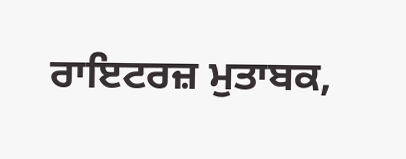ਰਾਇਟਰਜ਼ ਮੁਤਾਬਕ,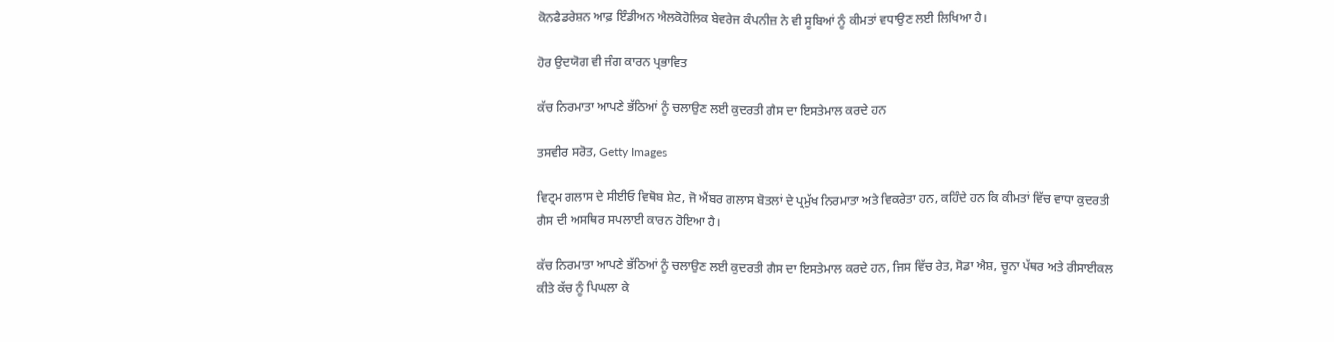ਕੋਨਫੈਡਰੇਸ਼ਨ ਆਫ਼ ਇੰਡੀਅਨ ਐਲਕੋਹੋਲਿਕ ਬੇਵਰੇਜ ਕੰਪਨੀਜ਼ ਨੇ ਵੀ ਸੂਬਿਆਂ ਨੂੰ ਕੀਮਤਾਂ ਵਧਾਉਣ ਲਈ ਲਿਖਿਆ ਹੈ।

ਹੋਰ ਉਦਯੋਗ ਵੀ ਜੰਗ ਕਾਰਨ ਪ੍ਰਭਾਵਿਤ

ਕੱਚ ਨਿਰਮਾਤਾ ਆਪਣੇ ਭੱਠਿਆਂ ਨੂੰ ਚਲਾਉਣ ਲਈ ਕੁਦਰਤੀ ਗੈਸ ਦਾ ਇਸਤੇਮਾਲ ਕਰਦੇ ਹਨ

ਤਸਵੀਰ ਸਰੋਤ, Getty Images

ਵਿਟ੍ਰਮ ਗਲਾਸ ਦੇ ਸੀਈਓ ਵਿਥੋਬ ਸ਼ੇਟ, ਜੋ ਐਂਬਰ ਗਲਾਸ ਬੋਤਲਾਂ ਦੇ ਪ੍ਰਮੁੱਖ ਨਿਰਮਾਤਾ ਅਤੇ ਵਿਕਰੇਤਾ ਹਨ, ਕਹਿੰਦੇ ਹਨ ਕਿ ਕੀਮਤਾਂ ਵਿੱਚ ਵਾਧਾ ਕੁਦਰਤੀ ਗੈਸ ਦੀ ਅਸਥਿਰ ਸਪਲਾਈ ਕਾਰਨ ਹੋਇਆ ਹੈ।

ਕੱਚ ਨਿਰਮਾਤਾ ਆਪਣੇ ਭੱਠਿਆਂ ਨੂੰ ਚਲਾਉਣ ਲਈ ਕੁਦਰਤੀ ਗੈਸ ਦਾ ਇਸਤੇਮਾਲ ਕਰਦੇ ਹਨ, ਜਿਸ ਵਿੱਚ ਰੇਤ, ਸੋਡਾ ਐਸ਼, ਚੂਨਾ ਪੱਥਰ ਅਤੇ ਰੀਸਾਈਕਲ ਕੀਤੇ ਕੱਚ ਨੂੰ ਪਿਘਲਾ ਕੇ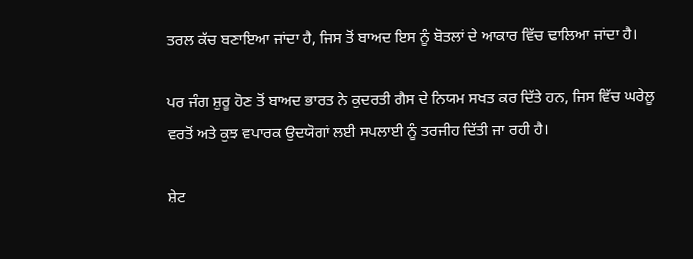ਤਰਲ ਕੱਚ ਬਣਾਇਆ ਜਾਂਦਾ ਹੈ, ਜਿਸ ਤੋਂ ਬਾਅਦ ਇਸ ਨੂੰ ਬੋਤਲਾਂ ਦੇ ਆਕਾਰ ਵਿੱਚ ਢਾਲਿਆ ਜਾਂਦਾ ਹੈ।

ਪਰ ਜੰਗ ਸ਼ੁਰੂ ਹੋਣ ਤੋਂ ਬਾਅਦ ਭਾਰਤ ਨੇ ਕੁਦਰਤੀ ਗੈਸ ਦੇ ਨਿਯਮ ਸਖਤ ਕਰ ਦਿੱਤੇ ਹਨ, ਜਿਸ ਵਿੱਚ ਘਰੇਲੂ ਵਰਤੋਂ ਅਤੇ ਕੁਝ ਵਪਾਰਕ ਉਦਯੋਗਾਂ ਲਈ ਸਪਲਾਈ ਨੂੰ ਤਰਜੀਹ ਦਿੱਤੀ ਜਾ ਰਹੀ ਹੈ।

ਸ਼ੇਟ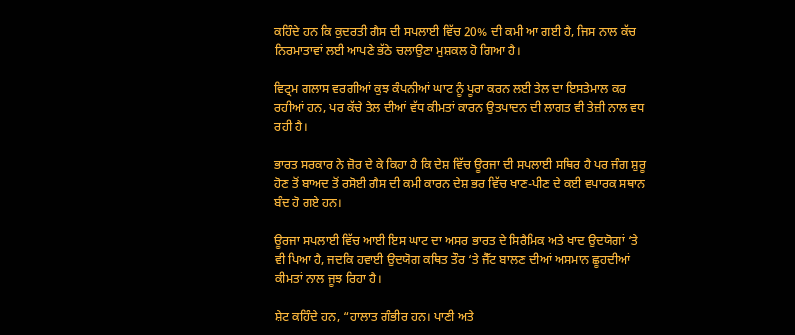ਕਹਿੰਦੇ ਹਨ ਕਿ ਕੁਦਰਤੀ ਗੈਸ ਦੀ ਸਪਲਾਈ ਵਿੱਚ 20% ਦੀ ਕਮੀ ਆ ਗਈ ਹੈ, ਜਿਸ ਨਾਲ ਕੱਚ ਨਿਰਮਾਤਾਵਾਂ ਲਈ ਆਪਣੇ ਭੱਠੇ ਚਲਾਉਣਾ ਮੁਸ਼ਕਲ ਹੋ ਗਿਆ ਹੈ।

ਵਿਟ੍ਰਮ ਗਲਾਸ ਵਰਗੀਆਂ ਕੁਝ ਕੰਪਨੀਆਂ ਘਾਟ ਨੂੰ ਪੂਰਾ ਕਰਨ ਲਈ ਤੇਲ ਦਾ ਇਸਤੇਮਾਲ ਕਰ ਰਹੀਆਂ ਹਨ, ਪਰ ਕੱਚੇ ਤੇਲ ਦੀਆਂ ਵੱਧ ਕੀਮਤਾਂ ਕਾਰਨ ਉਤਪਾਦਨ ਦੀ ਲਾਗਤ ਵੀ ਤੇਜ਼ੀ ਨਾਲ ਵਧ ਰਹੀ ਹੈ।

ਭਾਰਤ ਸਰਕਾਰ ਨੇ ਜ਼ੋਰ ਦੇ ਕੇ ਕਿਹਾ ਹੈ ਕਿ ਦੇਸ਼ ਵਿੱਚ ਊਰਜਾ ਦੀ ਸਪਲਾਈ ਸਥਿਰ ਹੈ ਪਰ ਜੰਗ ਸ਼ੁਰੂ ਹੋਣ ਤੋਂ ਬਾਅਦ ਤੋਂ ਰਸੋਈ ਗੈਸ ਦੀ ਕਮੀ ਕਾਰਨ ਦੇਸ਼ ਭਰ ਵਿੱਚ ਖਾਣ-ਪੀਣ ਦੇ ਕਈ ਵਪਾਰਕ ਸਥਾਨ ਬੰਦ ਹੋ ਗਏ ਹਨ।

ਊਰਜਾ ਸਪਲਾਈ ਵਿੱਚ ਆਈ ਇਸ ਘਾਟ ਦਾ ਅਸਰ ਭਾਰਤ ਦੇ ਸਿਰੈਮਿਕ ਅਤੇ ਖਾਦ ਉਦਯੋਗਾਂ ‘ਤੇ ਵੀ ਪਿਆ ਹੈ, ਜਦਕਿ ਹਵਾਈ ਉਦਯੋਗ ਕਥਿਤ ਤੌਰ ‘ਤੇ ਜੈੱਟ ਬਾਲਣ ਦੀਆਂ ਅਸਮਾਨ ਛੂਹਦੀਆਂ ਕੀਮਤਾਂ ਨਾਲ ਜੂਝ ਰਿਹਾ ਹੈ।

ਸ਼ੇਟ ਕਹਿੰਦੇ ਹਨ, “ਹਾਲਾਤ ਗੰਭੀਰ ਹਨ। ਪਾਣੀ ਅਤੇ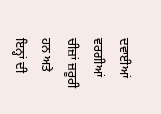ਦਵਾਈਆਂ ਵਰਗੀਆਂ ਚੀਜ਼ਾਂ ਜ਼ਰੂਰੀ ਹਨ ਅਤੇ ਇਨ੍ਹਾਂ ਦੀ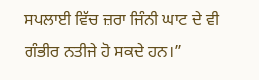ਸਪਲਾਈ ਵਿੱਚ ਜ਼ਰਾ ਜਿੰਨੀ ਘਾਟ ਦੇ ਵੀ ਗੰਭੀਰ ਨਤੀਜੇ ਹੋ ਸਕਦੇ ਹਨ।”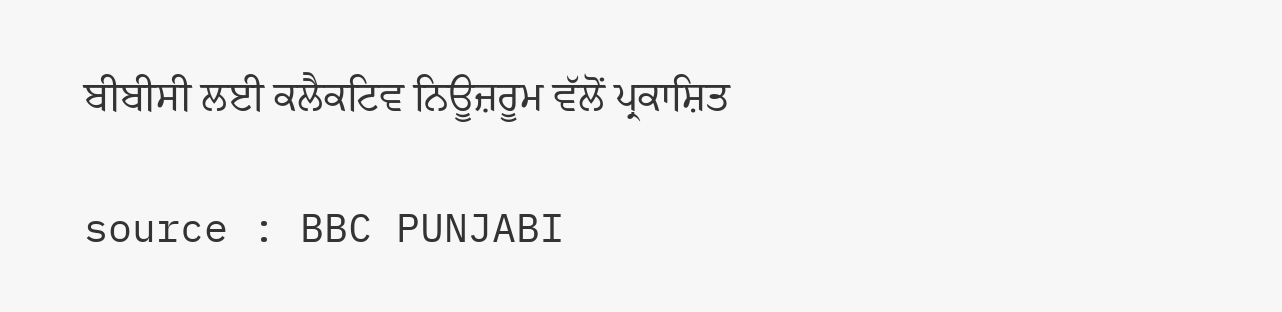ਬੀਬੀਸੀ ਲਈ ਕਲੈਕਟਿਵ ਨਿਊਜ਼ਰੂਮ ਵੱਲੋਂ ਪ੍ਰਕਾਸ਼ਿਤ

source : BBC PUNJABI